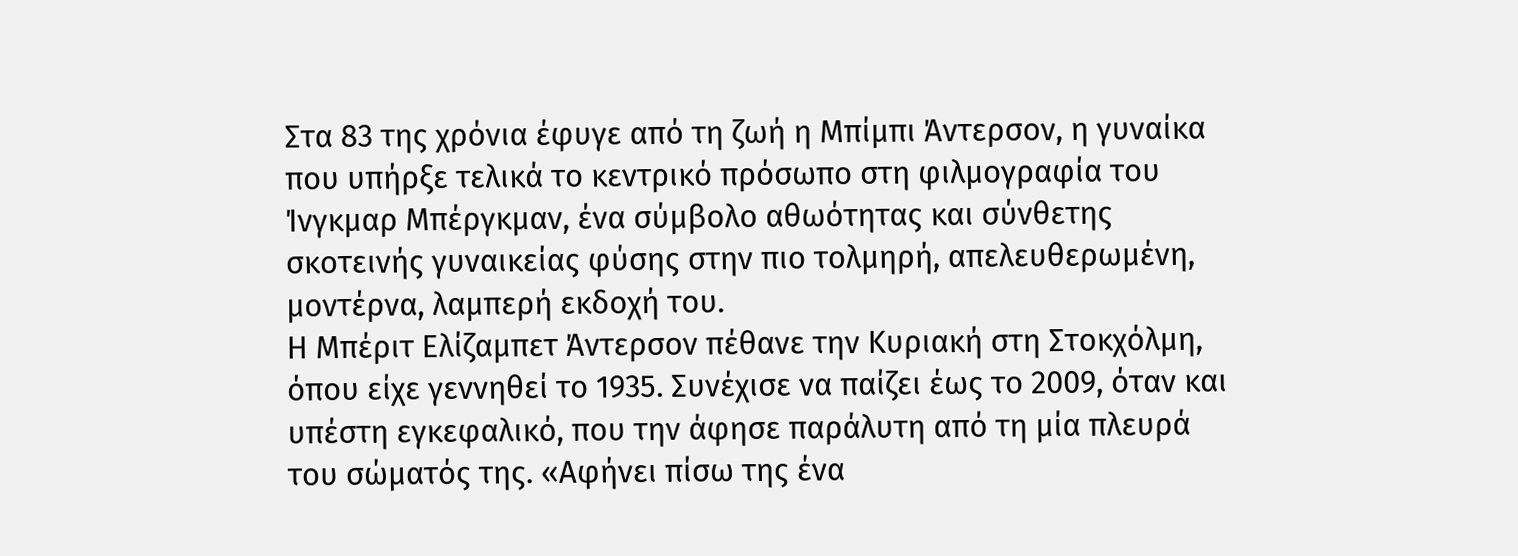Στα 83 της χρόνια έφυγε από τη ζωή η Μπίμπι Άντερσον, η γυναίκα που υπήρξε τελικά το κεντρικό πρόσωπο στη φιλμογραφία του Ίνγκμαρ Μπέργκμαν, ένα σύμβολο αθωότητας και σύνθετης σκοτεινής γυναικείας φύσης στην πιο τολμηρή, απελευθερωμένη, μοντέρνα, λαμπερή εκδοχή του.
Η Μπέριτ Ελίζαμπετ Άντερσον πέθανε την Κυριακή στη Στοκχόλμη, όπου είχε γεννηθεί το 1935. Συνέχισε να παίζει έως το 2009, όταν και υπέστη εγκεφαλικό, που την άφησε παράλυτη από τη μία πλευρά του σώματός της. «Αφήνει πίσω της ένα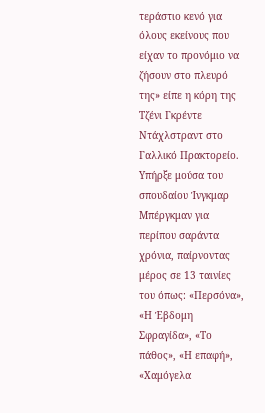τεράστιο κενό για όλους εκείνους που είχαν το προνόμιο να ζήσουν στο πλευρό της» είπε η κόρη της Τζένι Γκρέντε Ντάχλστραντ στο Γαλλικό Πρακτορείο.
Υπήρξε μούσα του σπουδαίου Ίνγκμαρ Μπέργκμαν για περίπου σαράντα χρόνια, παίρνοντας μέρος σε 13 ταινίες του όπως: «Περσόνα», «Η Έβδομη Σφραγίδα», «Το πάθος», «Η επαφή», «Χαμόγελα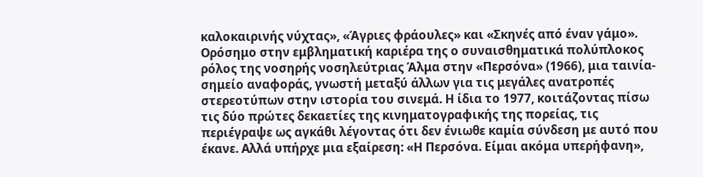καλοκαιρινής νύχτας», «Άγριες φράουλες» και «Σκηνές από έναν γάμο». Ορόσημο στην εμβληματική καριέρα της ο συναισθηματικά πολύπλοκος ρόλος της νοσηρής νοσηλεύτριας Άλμα στην «Περσόνα» (1966), μια ταινία-σημείο αναφοράς, γνωστή μεταξύ άλλων για τις μεγάλες ανατροπές στερεοτύπων στην ιστορία του σινεμά. Η ίδια το 1977, κοιτάζοντας πίσω τις δύο πρώτες δεκαετίες της κινηματογραφικής της πορείας, τις περιέγραψε ως αγκάθι λέγοντας ότι δεν ένιωθε καμία σύνδεση με αυτό που έκανε. Αλλά υπήρχε μια εξαίρεση: «Η Περσόνα. Είμαι ακόμα υπερήφανη»,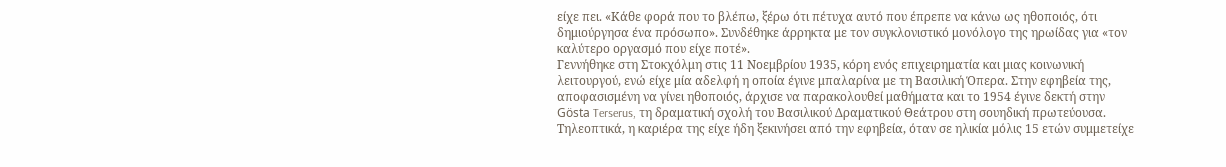είχε πει. «Κάθε φορά που το βλέπω, ξέρω ότι πέτυχα αυτό που έπρεπε να κάνω ως ηθοποιός, ότι δημιούργησα ένα πρόσωπο». Συνδέθηκε άρρηκτα με τον συγκλονιστικό μονόλογο της ηρωίδας για «τον καλύτερο οργασμό που είχε ποτέ».
Γεννήθηκε στη Στοκχόλμη στις 11 Νοεμβρίου 1935, κόρη ενός επιχειρηματία και μιας κοινωνική λειτουργού, ενώ είχε μία αδελφή η οποία έγινε μπαλαρίνα με τη Βασιλική Όπερα. Στην εφηβεία της, αποφασισμένη να γίνει ηθοποιός, άρχισε να παρακολουθεί μαθήματα και το 1954 έγινε δεκτή στην Gösta Terserus, τη δραματική σχολή του Βασιλικού Δραματικού Θεάτρου στη σουηδική πρωτεύουσα.
Τηλεοπτικά, η καριέρα της είχε ήδη ξεκινήσει από την εφηβεία, όταν σε ηλικία μόλις 15 ετών συμμετείχε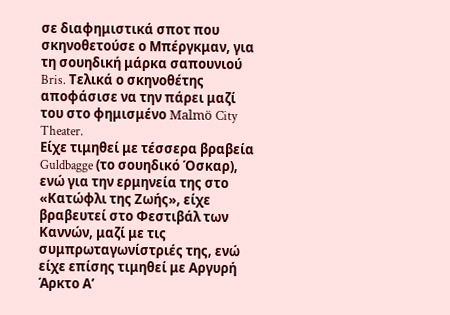σε διαφημιστικά σποτ που σκηνοθετούσε ο Μπέργκμαν, για τη σουηδική μάρκα σαπουνιού Bris. Τελικά ο σκηνοθέτης αποφάσισε να την πάρει μαζί του στο φημισμένο Malmö City Theater.
Είχε τιμηθεί με τέσσερα βραβεία Guldbagge (το σουηδικό Όσκαρ), ενώ για την ερμηνεία της στο «Κατώφλι της Ζωής», είχε βραβευτεί στο Φεστιβάλ των Καννών, μαζί με τις συμπρωταγωνίστριές της, ενώ είχε επίσης τιμηθεί με Αργυρή Άρκτο Α’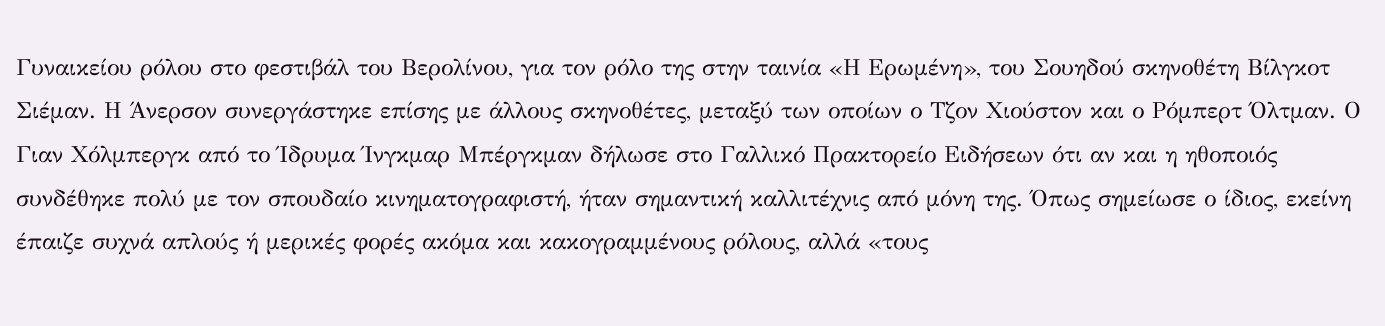Γυναικείου ρόλου στο φεστιβάλ του Βερολίνου, για τον ρόλο της στην ταινία «Η Ερωμένη», του Σουηδού σκηνοθέτη Βίλγκοτ Σιέμαν. Η Άνερσον συνεργάστηκε επίσης με άλλους σκηνοθέτες, μεταξύ των οποίων ο Τζον Χιούστον και ο Ρόμπερτ Όλτμαν. Ο Γιαν Χόλμπεργκ από το Ίδρυμα Ίνγκμαρ Μπέργκμαν δήλωσε στο Γαλλικό Πρακτορείο Ειδήσεων ότι αν και η ηθοποιός συνδέθηκε πολύ με τον σπουδαίο κινηματογραφιστή, ήταν σημαντική καλλιτέχνις από μόνη της. Όπως σημείωσε ο ίδιος, εκείνη έπαιζε συχνά απλούς ή μερικές φορές ακόμα και κακογραμμένους ρόλους, αλλά «τους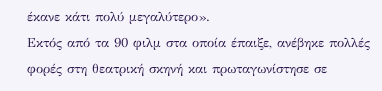έκανε κάτι πολύ μεγαλύτερο».
Εκτός από τα 90 φιλμ στα οποία έπαιξε, ανέβηκε πολλές φορές στη θεατρική σκηνή και πρωταγωνίστησε σε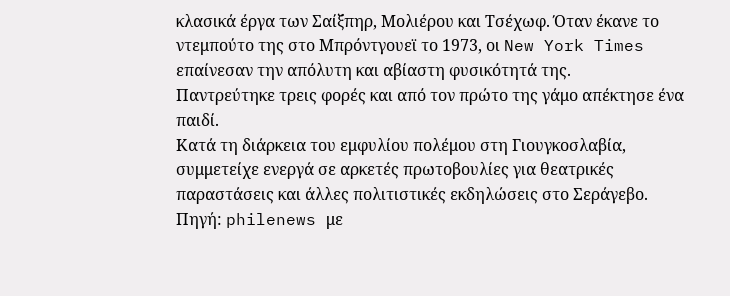κλασικά έργα των Σαίξπηρ, Μολιέρου και Τσέχωφ. Όταν έκανε το ντεμπούτο της στο Μπρόντγουεϊ το 1973, οι New York Times επαίνεσαν την απόλυτη και αβίαστη φυσικότητά της.
Παντρεύτηκε τρεις φορές και από τον πρώτο της γάμο απέκτησε ένα παιδί.
Κατά τη διάρκεια του εμφυλίου πολέμου στη Γιουγκοσλαβία, συμμετείχε ενεργά σε αρκετές πρωτοβουλίες για θεατρικές παραστάσεις και άλλες πολιτιστικές εκδηλώσεις στο Σεράγεβο.
Πηγή: philenews με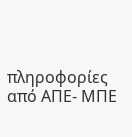πληροφορίες από ΑΠΕ- ΜΠΕ